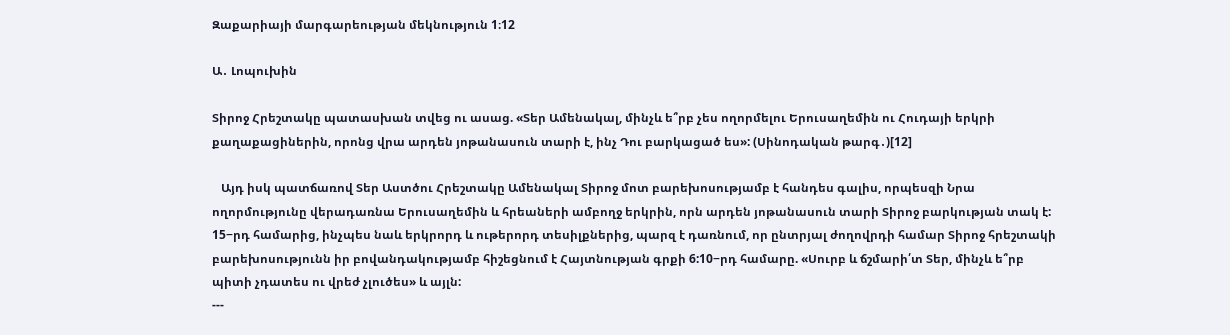Զաքարիայի մարգարեության մեկնություն 1։12

Ա․ Լոպուխին

Տիրոջ Հրեշտակը պատասխան տվեց ու ասաց. «Տեր Ամենակալ, մինչև ե՞րբ չես ողորմելու Երուսաղեմին ու Հուդայի երկրի քաղաքացիներին, որոնց վրա արդեն յոթանասուն տարի է, ինչ Դու բարկացած ես»: (Սինոդական թարգ․)[12]

   Այդ իսկ պատճառով Տեր Աստծու Հրեշտակը Ամենակալ Տիրոջ մոտ բարեխոսությամբ է հանդես գալիս, որպեսզի Նրա ողորմությունը վերադառնա Երուսաղեմին և հրեաների ամբողջ երկրին, որն արդեն յոթանասուն տարի Տիրոջ բարկության տակ է: 15−րդ համարից, ինչպես նաև երկրորդ և ութերորդ տեսիլքներից, պարզ է դառնում, որ ընտրյալ ժողովրդի համար Տիրոջ հրեշտակի բարեխոսությունն իր բովանդակությամբ հիշեցնում է Հայտնության գրքի 6:10−րդ համարը. «Սուրբ և ճշմարի՛տ Տեր, մինչև ե՞րբ պիտի չդատես ու վրեժ չլուծես» և այլն:
---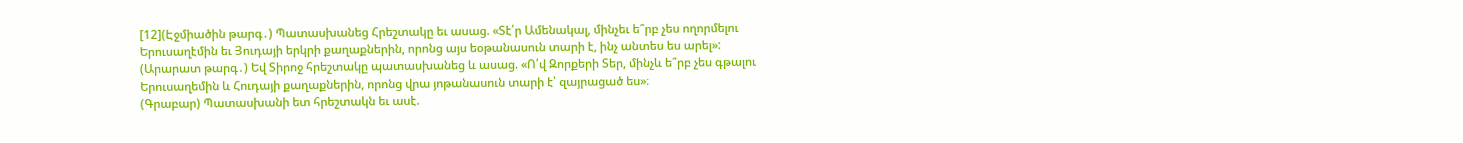[12](Էջմիածին թարգ․) Պատասխանեց Հրեշտակը եւ ասաց. «Տէ՛ր Ամենակալ, մինչեւ ե՞րբ չես ողորմելու Երուսաղէմին եւ Յուդայի երկրի քաղաքներին, որոնց այս եօթանասուն տարի է, ինչ անտես ես արել»:
(Արարատ թարգ․) Եվ Տիրոջ հրեշտակը պատասխանեց և ասաց. «Ո՛վ Զորքերի Տեր, մինչև ե՞րբ չես գթալու Երուսաղեմին և Հուդայի քաղաքներին, որոնց վրա յոթանասուն տարի է՝ զայրացած ես»։
(Գրաբար) Պատասխանի ետ հրեշտակն եւ ասէ.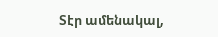Տէր ամենակալ,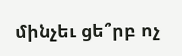մինչեւ ցե՞րբ ոչ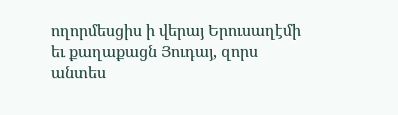ողորմեսցիս ի վերայ Երուսաղէմի եւ քաղաքացն Յուդայ, զորս անտես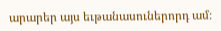արարեր այս եւթանասուներորդ ամ։